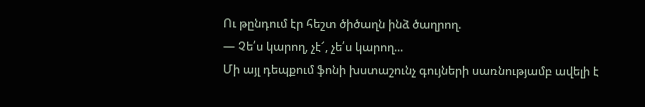Ու թընդում էր հեշտ ծիծաղն ինձ ծաղրող.
— Չե՛ս կարող, չէ՜, չե՛ս կարող...
Մի այլ դեպքում ֆոնի խստաշունչ գույների սառնությամբ ավելի է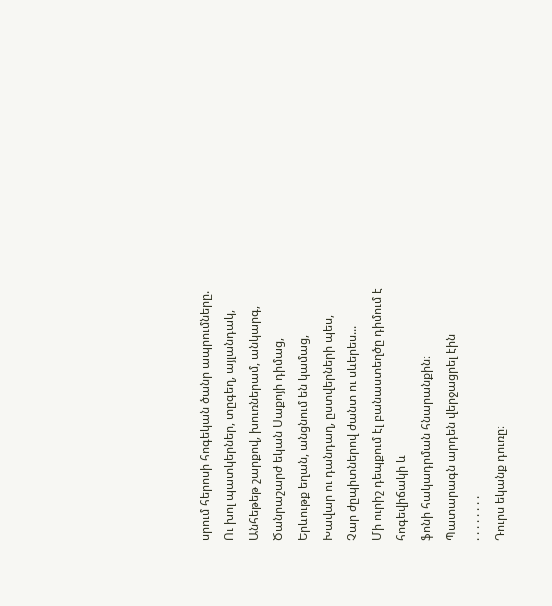սրում հերոսի հոգեկան ծանր ապրումները.
Ու խոլ պատկերներ, տըգեղ, այլանդակ,
Անհեթեթ շարքով, խուռներամ, անկարգ,
Ծանրաշարժ եկան Սաքոյի դիմաց,
Երևութք եղան, անցնում են կամաց,
Խավար ու դանդաղ, ըստվերների պես,
Չար ժըպիտներով ժանտ ու սևերես...
Մի ուրիշ դեպքում էլ բանաստեղծը դիմում է հոգեվիճակի և
ֆոնի հակադրման հնարանքին։
Պատարագն արդեն վերջացրել էին
. . . . . . . .
Դուրս եկանք դուռը։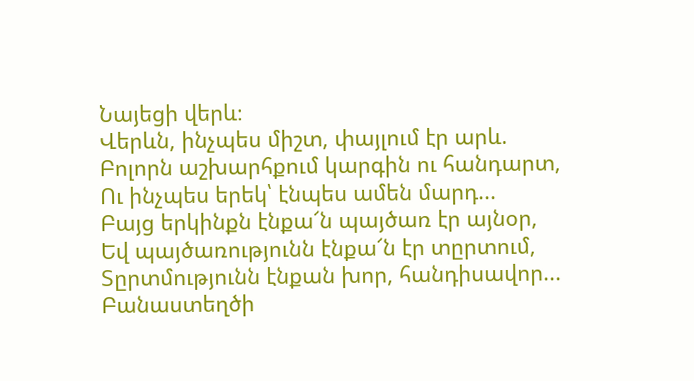Նայեցի վերև։
Վերևն, ինչպես միշտ, փայլում էր արև.
Բոլորն աշխարհքում կարգին ու հանդարտ,
Ու ինչպես երեկ՝ էնպես ամեն մարդ...
Բայց երկինքն էնքա՜ն պայծառ էր այնօր,
Եվ պայծառությունն էնքա՜ն էր տըրտում,
Տըրտմությունն էնքան խոր, հանդիսավոր...
Բանաստեղծի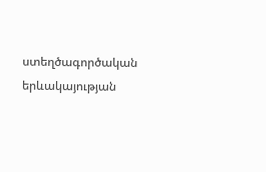ստեղծագործական երևակայության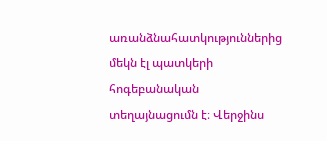առանձնահատկություններից մեկն էլ պատկերի հոգեբանական տեղայնացումն է։ Վերջինս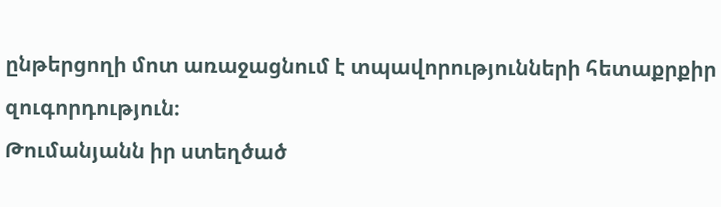ընթերցողի մոտ առաջացնում է տպավորությունների հետաքրքիր զուգորդություն։
Թումանյանն իր ստեղծած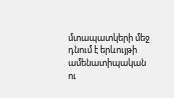մտապատկերի մեջ դնում է երևույթի
ամենատիպական ու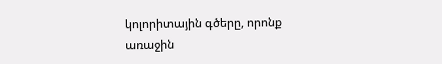կոլորիտային գծերը, որոնք առաջին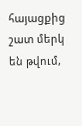հայացքից
շատ մերկ են թվում,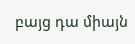բայց դա միայն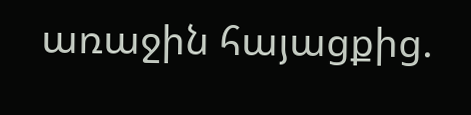առաջին հայացքից.